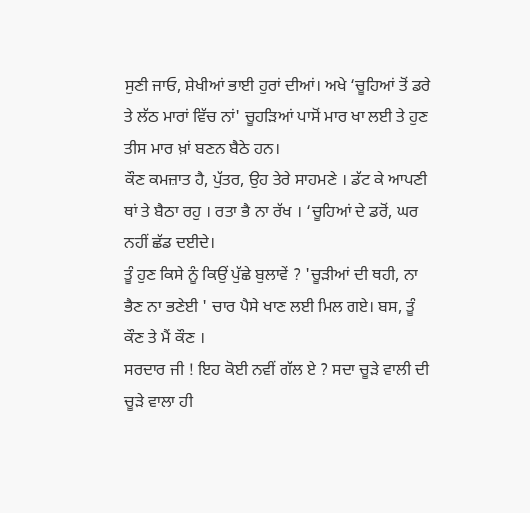ਸੁਣੀ ਜਾਓ, ਸ਼ੇਖੀਆਂ ਭਾਈ ਹੁਰਾਂ ਦੀਆਂ। ਅਖੇ ‘ਚੂਹਿਆਂ ਤੋਂ ਡਰੇ ਤੇ ਲੱਠ ਮਾਰਾਂ ਵਿੱਚ ਨਾਂ' ਚੂਹੜਿਆਂ ਪਾਸੋਂ ਮਾਰ ਖਾ ਲਈ ਤੇ ਹੁਣ ਤੀਸ ਮਾਰ ਖ਼ਾਂ ਬਣਨ ਬੈਠੇ ਹਨ।
ਕੌਣ ਕਮਜ਼ਾਤ ਹੈ, ਪੁੱਤਰ, ਉਹ ਤੇਰੇ ਸਾਹਮਣੇ । ਡੱਟ ਕੇ ਆਪਣੀ ਥਾਂ ਤੇ ਬੈਠਾ ਰਹੁ । ਰਤਾ ਭੈ ਨਾ ਰੱਖ । ‘ਚੂਹਿਆਂ ਦੇ ਡਰੋਂ, ਘਰ ਨਹੀਂ ਛੱਡ ਦਈਦੇ।
ਤੂੰ ਹੁਣ ਕਿਸੇ ਨੂੰ ਕਿਉਂ ਪੁੱਛੇ ਬੁਲਾਵੇਂ ? 'ਚੂੜੀਆਂ ਦੀ ਥਹੀ, ਨਾ ਭੈਣ ਨਾ ਭਣੇਈ ' ਚਾਰ ਪੈਸੇ ਖਾਣ ਲਈ ਮਿਲ ਗਏ। ਬਸ, ਤੂੰ ਕੌਣ ਤੇ ਮੈਂ ਕੌਣ ।
ਸਰਦਾਰ ਜੀ ! ਇਹ ਕੋਈ ਨਵੀਂ ਗੱਲ ਏ ? ਸਦਾ ਚੂੜੇ ਵਾਲੀ ਦੀ ਚੂੜੇ ਵਾਲਾ ਹੀ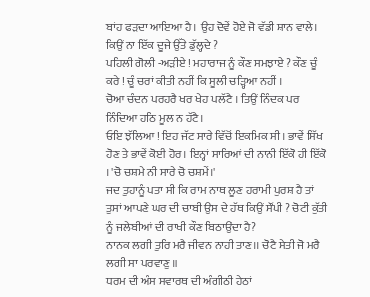ਬਾਂਹ ਫੜਦਾ ਆਇਆ ਹੈ। ਉਹ ਦੋਵੇਂ ਹੋਏ ਜੋ ਵੱਡੀ ਸ਼ਾਨ ਵਾਲੇ। ਕਿਉਂ ਨਾ ਇੱਕ ਦੂਜੇ ਉੱਤੇ ਡੁੱਲ੍ਹਦੇ ?
ਪਹਿਲੀ ਗੋਲੀ -ਅੜੀਏ ! ਮਹਾਰਾਜ ਨੂੰ ਕੌਣ ਸਮਝਾਏ ? ਕੌਣ ਚੂੰ ਕਰੇ ! ਚੂੰ ਚਰਾਂ ਕੀਤੀ ਨਹੀਂ ਕਿ ਸੂਲੀ ਚੜ੍ਹਿਆ ਨਹੀਂ ।
ਚੋਆ ਚੰਦਨ ਪਰਹਰੈ ਖਰ ਖੇਹ ਪਲੱਟੈ । ਤਿਉਂ ਨਿੰਦਕ ਪਰ ਨਿੰਦਿਆ ਹਠਿ ਮੂਲ ਨ ਹੱਟੈ।
ਓਇ ਝੱਲਿਆ ! ਇਹ ਜੱਟ ਸਾਰੇ ਵਿੱਚੋਂ ਇਕਮਿਕ ਸੀ। ਭਾਵੇਂ ਸਿੱਖ ਹੋਣ ਤੇ ਭਾਵੇਂ ਕੋਈ ਹੋਰ। ਇਨ੍ਹਾਂ ਸਾਰਿਆਂ ਦੀ ਨਾਨੀ ਇੱਕੋ ਹੀ ਇੱਕੋ । 'ਚੋ ਚਸ਼ਮੇ ਨੀ ਸਾਰੇ ਚੋ ਚਸ਼ਮੇਂ।'
ਜਦ ਤੁਹਾਨੂੰ ਪਤਾ ਸੀ ਕਿ ਰਾਮ ਨਾਥ ਲੂਣ ਹਰਾਮੀ ਪੁਰਸ਼ ਹੈ ਤਾਂ ਤੁਸਾਂ ਆਪਣੇ ਘਰ ਦੀ ਚਾਬੀ ਉਸ ਦੇ ਹੱਥ ਕਿਉਂ ਸੌਂਪੀ ? ਚੋਟੀ ਕੁੱਤੀ ਨੂੰ ਜਲੇਬੀਆਂ ਦੀ ਰਾਖੀ ਕੌਣ ਬਿਠਾਉਂਦਾ ਹੈ?
ਨਾਨਕ ਲਗੀ ਤੁਰਿ ਮਰੈ ਜੀਵਨ ਨਾਹੀ ਤਾਣ।। ਚੋਟੈ ਸੇਤੀ ਜੋ ਮਰੈ ਲਗੀ ਸਾ ਪਰਵਾਣੁ ॥
ਧਰਮ ਦੀ ਅੰਸ ਸਵਾਰਥ ਦੀ ਅੰਗੀਠੀ ਹੇਠਾਂ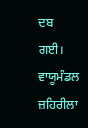ਦਬ ਗਈ। ਵਾਯੂਮੰਡਲ ਜ਼ਹਿਰੀਲਾ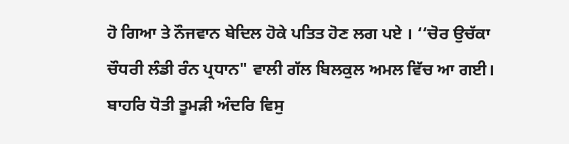ਹੋ ਗਿਆ ਤੇ ਨੌਜਵਾਨ ਬੇਦਿਲ ਹੋਕੇ ਪਤਿਤ ਹੋਣ ਲਗ ਪਏ । ‘‘ਚੋਰ ਉਚੱਕਾ ਚੌਧਰੀ ਲੰਡੀ ਰੰਨ ਪ੍ਰਧਾਨ" ਵਾਲੀ ਗੱਲ ਬਿਲਕੁਲ ਅਮਲ ਵਿੱਚ ਆ ਗਈ।
ਬਾਹਰਿ ਧੋਤੀ ਤੂਮੜੀ ਅੰਦਰਿ ਵਿਸੁ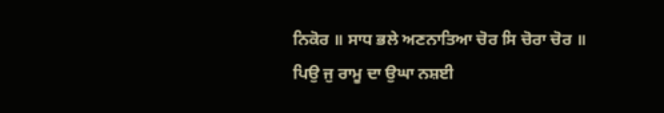ਨਿਕੋਰ ॥ ਸਾਧ ਭਲੇ ਅਣਨਾਤਿਆ ਚੋਰ ਸਿ ਚੋਰਾ ਚੋਰ ॥
ਪਿਉ ਜੁ ਰਾਮੂ ਦਾ ਉਘਾ ਨਸ਼ਈ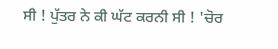ਸੀ ! ਪੁੱਤਰ ਨੇ ਕੀ ਘੱਟ ਕਰਨੀ ਸੀ ! 'ਚੋਰ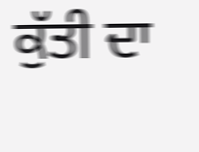ਕੁੱਤੀ ਦਾ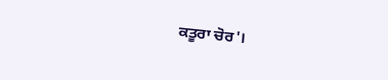ਕਤੂਰਾ ਚੋਰ'।